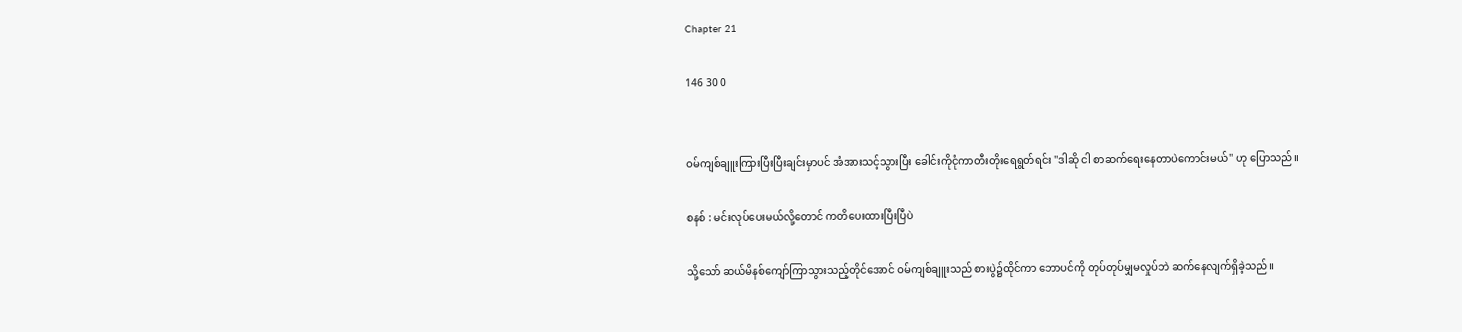Chapter 21

146 30 0


ဝမ်ကျစ်ချူးကြားပြီးပြီးချင်းမှာပင် အံအားသင့်သွားပြီး ခေါင်းကိုငုံကာတီးတိုးရေရွတ်ရင်း ''ဒါဆို ငါ စာဆက်ရေးနေတာပဲကောင်းမယ်'' ဟု ပြောသည်။

စနစ် : မင်းလုပ်ပေးမယ်လို့တောင် ကတိပေးထားပြီးပြီပဲ

သို့သော် ဆယ်မိနစ်ကျော်ကြာသွားသည့်တိုင်အောင် ဝမ်ကျစ်ချူးသည် စားပွဲ၌ထိုင်ကာ ဘောပင်ကို တုပ်တုပ်မျှမလှုပ်ဘဲ ဆက်နေလျက်ရှိခဲ့သည်။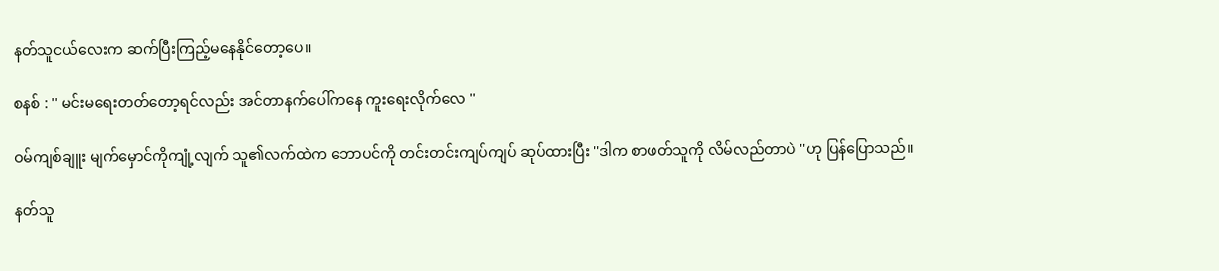နတ်သူငယ်လေးက ဆက်ပြီးကြည့်မနေနိုင်တော့ပေ။

စနစ် : '' မင်းမရေးတတ်တော့ရင်လည်း အင်တာနက်ပေါ်ကနေ ကူးရေးလိုက်လေ ''

ဝမ်ကျစ်ချူး မျက်မှောင်ကိုကျုံ့လျက် သူ၏လက်ထဲက ဘောပင်ကို တင်းတင်းကျပ်ကျပ် ဆုပ်ထားပြီး ''ဒါက စာဖတ်သူကို လိမ်လည်တာပဲ ''ဟု ပြန်ပြောသည်။

နတ်သူ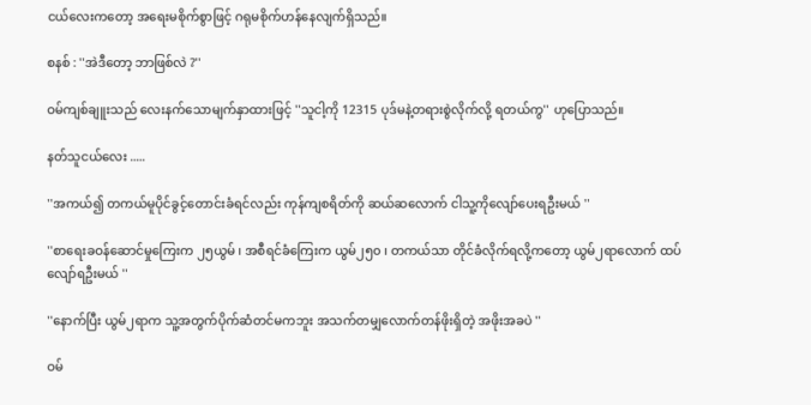ငယ်လေးကတော့ အရေးမစိုက်စွာဖြင့် ဂရုမစိုက်ဟန်နေလျက်ရှိသည်။

စနစ် : ''အဲဒီတော့ ဘာဖြစ်လဲ ?''

ဝမ်ကျစ်ချူးသည် လေးနက်သောမျက်နှာထားဖြင့် ''သူငါ့ကို 12315 ပုဒ်မနဲ့တရားစွဲလိုက်လို့ ရတယ်ကွ'' ဟုပြောသည်။

နတ်သူငယ်လေး .....

''အကယ်၍ တကယ်မူပိုင်ခွင့်တောင်းခံရင်လည်း ကုန်ကျစရိတ်ကို ဆယ်ဆလောက် ငါသူ့ကိုလျော်ပေးရဦးမယ် ''

''စာရေးခဝန်ဆောင်မှုကြေးက ၂၅ယွမ် ၊ အစီရင်ခံကြေးက ယွမ်၂၅၀ ၊ တကယ်သာ တိုင်ခံလိုက်ရလို့ကတော့ ယွမ်၂ရာလောက် ထပ်လျော်ရဦးမယ် ''

''နောက်ပြီး ယွမ်၂ရာက သူ့အတွက်ပိုက်ဆံတင်မကဘူး အသက်တမျှလောက်တန်ဖိုးရှိတဲ့ အဖိုးအခပဲ ''

ဝမ်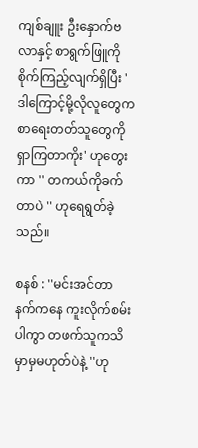ကျစ်ချူး ဦးနှောက်ဗလာနှင့် စာရွက်ဖြူကိုစိုက်ကြည့်လျက်ရှိပြီး ' ဒါကြောင့်မို့လိုလူတွေက စာရေးတတ်သူတွေကိုရှာကြတာကိုး' ဟုတွေးကာ '' တကယ်ကိုခက်တာပဲ '' ဟုရေရွတ်ခဲ့သည်။

စနစ် : ''မင်းအင်တာနက်ကနေ ကူးလိုက်စမ်းပါကွာ တဖက်သူကသိမှာမှမဟုတ်ပဲနဲ့ ''ဟု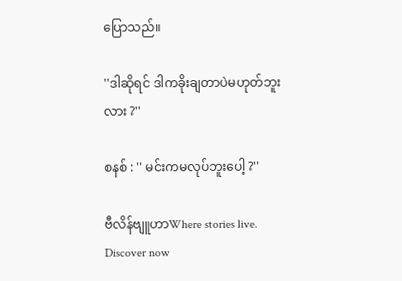ပြောသည်။

''ဒါဆိုရင် ဒါကခိုးချတာပဲမဟုတ်ဘူးလား ?''

စနစ် : '' မင်းကမလုပ်ဘူးပေါ့ ?''

ဗီလိန်ဗျူဟာWhere stories live. Discover now